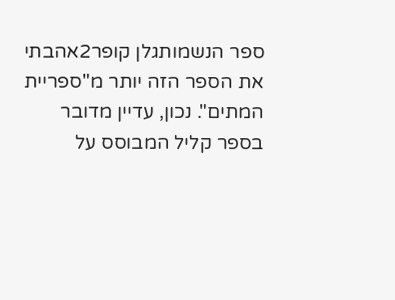ספר הנשמותגלן קופר2אהבתי את הספר הזה יותר מ"ספריית המתים". נכון, עדיין מדובר בספר קליל המבוסס על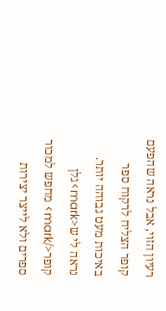רעיון הזוי, אבל נראה שהפעם קופר הצליח לרקוח ספר באיכות מעט גבוהה יותר. נראה לי ש<mark>גלן קופר</mark> מחפש למכור ספרים ולא לייצר יצירות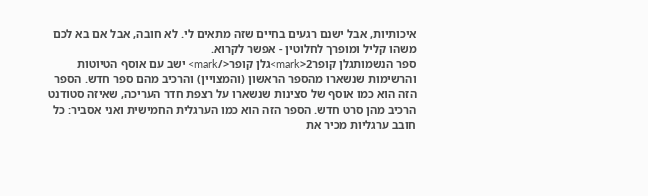איכותיות, אבל ישנם רגעים בחיים שזה מתאים לי. לא חובה, אבל אם בא לכם משהו קליל ומופרך לחלוטין - אפשר לקרוא.
ספר הנשמותגלן קופר2<mark>גלן קופר</mark> ישב עם אוסף הטיוטות והרשימות שנשארו מהספר הראשון (והמצויין) והרכיב מהם ספר חדש. הספר הזה הוא כמו אוסף של סצינות שנשארו על רצפת חדר העריכה, שאיזה סטודנט הרכיב מהן סרט חדש. הספר הזה הוא כמו הערגלית החמישית ואני אסביר: כל חובב ערגליות מכיר את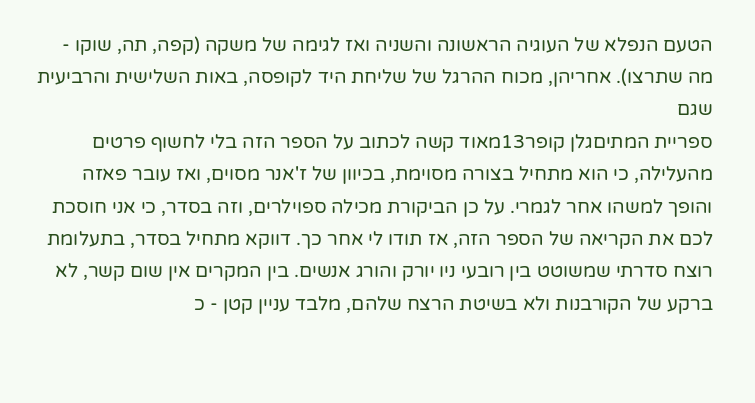הטעם הנפלא של העוגיה הראשונה והשניה ואז לגימה של משקה (קפה, תה, שוקו - מה שתרצו). אחריהן, מכוח ההרגל של שליחת היד לקופסה, באות השלישית והרביעית שגם
ספריית המתיםגלן קופר13מאוד קשה לכתוב על הספר הזה בלי לחשוף פרטים מהעלילה, כי הוא מתחיל בצורה מסוימת, בכיוון של ז'אנר מסוים, ואז עובר פאזה והופך למשהו אחר לגמרי. על כן הביקורת מכילה ספוילרים, וזה בסדר, כי אני חוסכת לכם את הקריאה של הספר הזה, אז תודו לי אחר כך. דווקא מתחיל בסדר, בתעלומת רוצח סדרתי שמשוטט בין רובעי ניו יורק והורג אנשים. בין המקרים אין שום קשר, לא ברקע של הקורבנות ולא בשיטת הרצח שלהם, מלבד עניין קטן - כ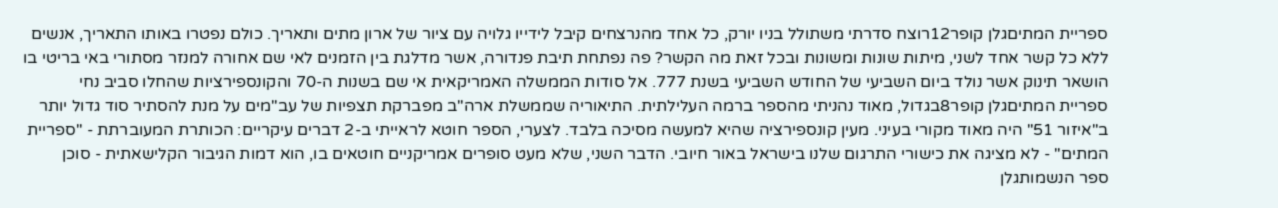ספריית המתיםגלן קופר12רוצח סדרתי משתולל בניו יורק, כל אחד מהנרצחים קיבל לידייו גלויה עם ציור של ארון מתים ותאריך. כולם נפטרו באותו התאריך, אנשים ללא כל קשר אחד לשני, מיתות שונות ומשונות ובכל זאת מה הקשר? פה נפתחת תיבת פנדורה, אשר מדלגת בין הזמנים לאי שם אחורה למנזר מסתורי באי בריטי בו הושאר תינוק אשר נולד ביום השביעי של החודש השביעי בשנת 777. אל סודות הממשלה האמריקאית אי שם בשנות ה-70 והקונספירציות שהחלו סביב נחי
ספריית המתיםגלן קופר8בגדול, מאוד נהניתי מהספר ברמה העלילתית. התיאוריה שממשלת ארה"ב מפברקת תצפיות של עב"מים על מנת להסתיר סוד גדול יותר ב"איזור 51" היה מאוד מקורי בעיני. מעין קונספירציה שהיא למעשה מסיכה בלבד. לצערי, הספר חוטא לראייתי ב-2 דברים עיקריים: הכותרת המעוברתת - "ספריית המתים" - לא מציגה את כישורי התרגום שלנו בישראל באור חיובי. הדבר השני, שלא מעט סופרים אמריקניים חוטאים בו, הוא דמות הגיבור הקלישאתית - סוכן
ספר הנשמותגלן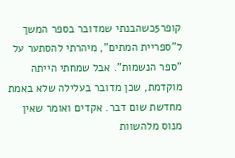קופר5כשהבנתי שמדובר בספר המשך ל"ספריית המתים", מיהרתי להסתער על "ספר הנשמות". אבל שמחתי הייתה מוקדמת, שכן מדובר בעלילה שלא באמת מחדשת שום דבר. אקדים ואומר שאין מנוס מלהשוות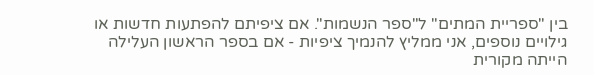בין "ספריית המתים" ל"ספר הנשמות". אם ציפיתם להפתעות חדשות או גילויים נוספים, אני ממליץ להנמיך ציפיות - אם בספר הראשון העלילה הייתה מקורית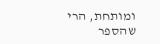ומותחת, הרי שהספר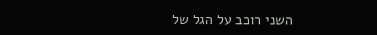השני רוכב על הגל של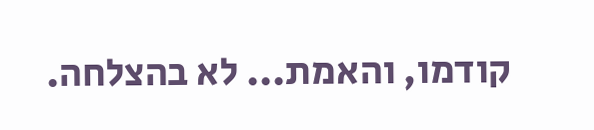קודמו, והאמת... לא בהצלחה.